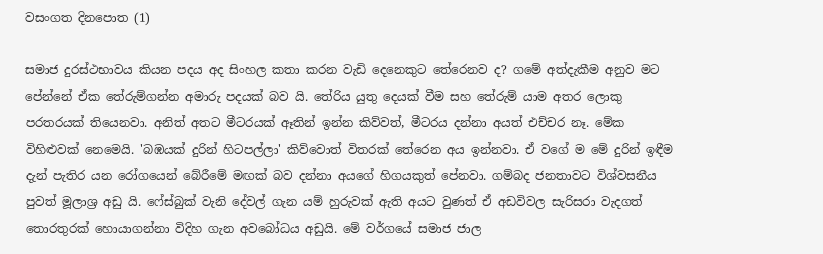වසංගත දිනපොත (1)

සමාජ දුරස්ථභාවය කියන පදය අද සිංහල කතා කරන වැඩි දෙනෙකුට තේරෙනව ද? ගමේ අත්දැකීම අනුව මට පේන්නේ ඒක තේරුම්ගන්න අමාරු පදයක් බව යි. තේරිය යුතු දෙයක් වීම සහ තේරුම් යාම අතර ලොකු පරතරයක් තියෙනවා. අනිත් අතට මීටරයක් ඈතින් ඉන්න කිව්වත්, මීටරය දන්නා අයත් එච්චර නෑ. මේක විහිළුවක් නෙමෙයි. 'බඹයක් දුරින් හිටපල්ලා' කිව්වොත් විතරක් තේරෙන අය ඉන්නවා. ඒ වගේ ම මේ දුරින් ඉඳීම දැන් පැතිර යන රෝගයෙන් බේරීමේ මඟක් බව දන්නා අයගේ හිගයකුත් පේනවා. ගම්බද ජනතාවට විශ්වසනීය පුවත් මූලාශ්‍ර අඩු යි. ෆේස්බුක් වැනි දේවල් ගැන යම් හුරුවක් ඇති අයට වුණත් ඒ අඩවිවල සැරිසරා වැදගත් තොරතුරක් හොයාගන්නා විදිහ ගැන අවබෝධය අඩුයි. මේ වර්ගයේ සමාජ ජාල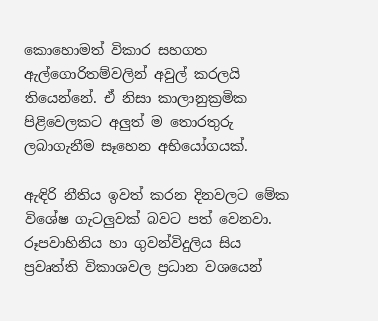කොහොමත් විකාර සහගත ඇල්ගොරිතම්වලින් අවුල් කරලයි තියෙන්නේ. ඒ නිසා කාලානුක්‍රමික පිළිවෙලකට අලුත් ම තොරතුරු ලබාගැනීම සෑහෙන අභියෝගයක්.

ඇඳිරි නීතිය ඉවත් කරන දිනවලට මේක විශේෂ ගැටලුවක් බවට පත් වෙනවා. රූපවාහිනිය හා ගුවන්විදුලිය සිය ප්‍රවෘත්ති විකාශවල ප්‍රධාන වශයෙන්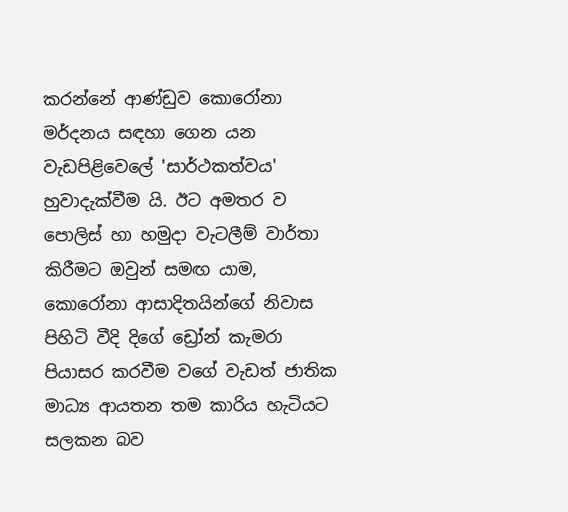කරන්නේ ආණ්ඩුව කොරෝනා මර්දනය සඳහා ගෙන යන වැඩපිළිවෙලේ 'සාර්ථකත්වය' හුවාදැක්වීම යි. ඊට අමතර ව පොලිස් හා හමුදා වැටලීම් වාර්තා කිරීමට ඔවුන් සමඟ යාම, කොරෝනා ආසාදිතයින්ගේ නිවාස පිහිටි වීදි දිගේ ඩ්‍රෝන් කැමරා පියාසර කරවීම වගේ වැඩත් ජාතික මාධ්‍ය ආයතන තම කාරිය හැටියට සලකන බව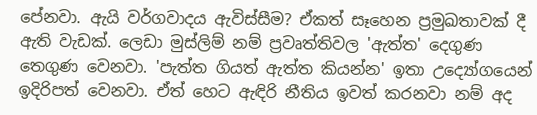පේනවා. ඇයි වර්ගවාදය ඇවිස්සීම? ඒකත් සෑහෙන ප්‍රමුඛතාවක් දී ඇති වැඩක්. ලෙඩා මුස්ලිම් නම් ප්‍රවෘත්තිවල 'ඇත්ත' දෙගුණ තෙගුණ වෙනවා. 'පැත්ත ගියත් ඇත්ත කියන්න' ඉතා උද්‍යෝගයෙන් ඉදිරිපත් වෙනවා. ඒත් හෙට ඇඳිරි නීතිය ඉවත් කරනවා නම් අද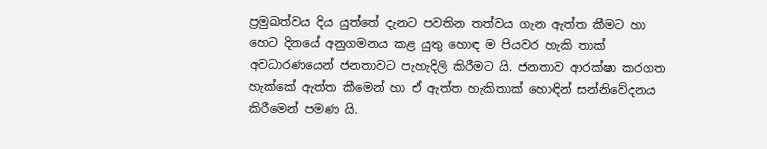ප්‍රමුඛත්වය දිය යුත්තේ දැනට පවතින තත්වය ගැන ඇත්ත කීමට හා හෙට දිනයේ අනුගමනය කළ යුතු හොඳ ම පියවර හැකි තාක් අවධාරණයෙන් ජනතාවට පැහැදිලි කිරීමට යි. ජනතාව ආරක්ෂා කරගත හැක්කේ ඇත්ත කීමෙන් හා ඒ ඇත්ත හැකිතාක් හොඳින් සන්නිවේදනය කිරීමෙන් පමණ යි.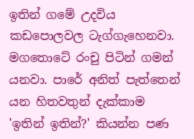ඉතින් ගමේ උදවිය කඩපොලවල ටැග්ගැහෙනවා. මගතොටේ රංචු පිටින් ගමන් යනවා. පාරේ අනිත් පැත්තෙන් යන හිතවතුන් දැක්කාම 'ඉතින් ඉතින්?' කියන්න පණ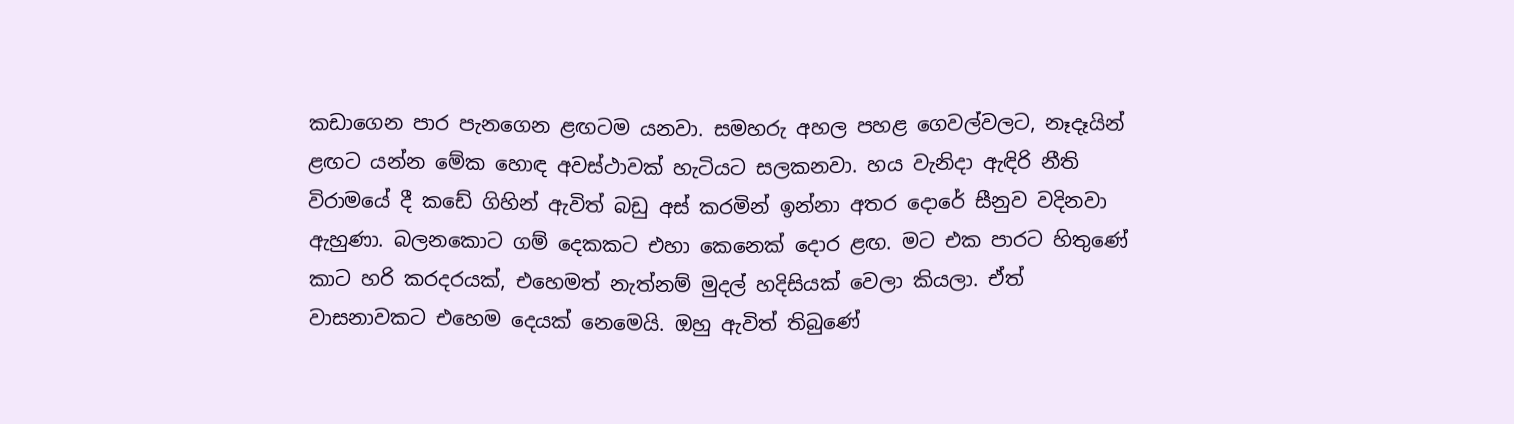කඩාගෙන පාර පැනගෙන ළඟටම යනවා. සමහරු අහල පහළ ගෙවල්වලට, නෑදෑයින් ළඟට යන්න මේක හොඳ අවස්ථාවක් හැටියට සලකනවා. හය වැනිදා ඇඳිරි නීති විරාමයේ දී කඩේ ගිහින් ඇවිත් බඩු අස් කරමින් ඉන්නා අතර දොරේ සීනුව වදිනවා ඇහුණා. බලනකොට ගම් දෙකකට එහා කෙනෙක් දොර ළඟ. මට එක පාරට හිතුණේ කාට හරි කරදරයක්, එහෙමත් නැත්නම් මුදල් හදිසියක් වෙලා කියලා. ඒත් වාසනාවකට එහෙම දෙයක් නෙමෙයි. ඔහු ඇවිත් තිබුණේ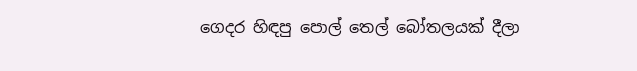ගෙදර හිඳපු පොල් තෙල් බෝතලයක් දීලා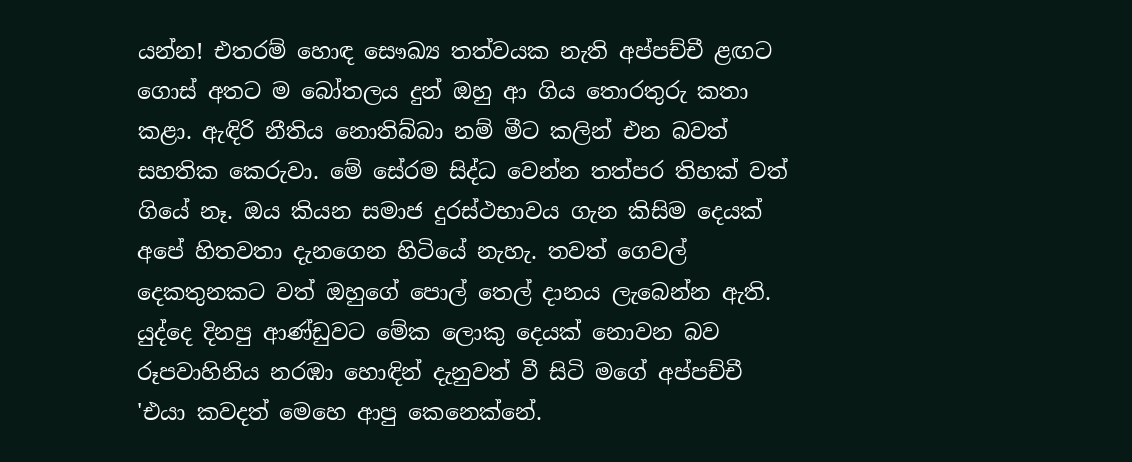යන්න! එතරම් හොඳ සෞඛ්‍ය තත්වයක නැති අප්පච්චී ළඟට ගොස් අතට ම බෝතලය දුන් ඔහු ආ ගිය තොරතුරු කතා කළා. ඇඳිරි නීතිය නොතිබ්බා නම් මීට කලින් එන බවත් සහතික කෙරුවා. මේ සේරම සිද්ධ වෙන්න තත්පර තිහක් වත් ගියේ නෑ. ඔය කියන සමාජ දුරස්ථභාවය ගැන කිසිම දෙයක් අපේ හිතවතා දැනගෙන හිටියේ නැහැ. තවත් ගෙවල් දෙකතුනකට වත් ඔහුගේ පොල් තෙල් දානය ලැබෙන්න ඇති. යුද්දෙ දිනපු ආණ්ඩුවට මේක ලොකු දෙයක් නොවන බව රූපවාහිනිය නරඹා හොඳින් දැනුවත් වී සිටි මගේ අප්පච්චී 'එයා කවදත් මෙහෙ ආපු කෙනෙක්නේ.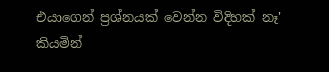එයාගෙන් ප්‍රශ්නයක් වෙන්න විදිහක් නෑ' කියමින්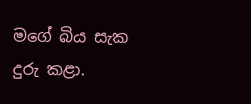මගේ බිය සැක දුරු කළා.